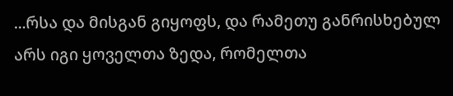...რსა და მისგან გიყოფს, და რამეთუ განრისხებულ არს იგი ყოველთა ზედა, რომელთა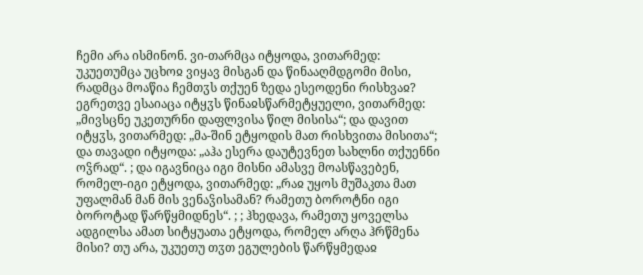ჩემი არა ისმინონ. ვი-თარმცა იტყოდა, ვითარმედ: უკუეთუმცა უცხოჲ ვიყავ მისგან და წინააღმდგომი მისი, რადმცა მოაწია ჩემთჳს თქუენ ზედა ესეოდენი რისხვაჲ? ეგრეთვე ესაიაცა იტყჳს წინაჲსწარმეტყუელი, ვითარმედ: „მივსცნე უკეთურნი დაფლვისა წილ მისისა“; და დავით იტყჳს, ვითარმედ: „მა-შინ ეტყოდის მათ რისხვითა მისითა“; და თავადი იტყოდა: „აჰა ესერა დაუტევნეთ სახლნი თქუენნი ოჴრად“. ; და იგავნიცა იგი მისნი ამასვე მოასწავებენ, რომელ-იგი ეტყოდა, ვითარმედ: „რაჲ უყოს მუშაკთა მათ უფალმან მან მის ვენაჴისამან? რამეთუ ბოროტნი იგი ბოროტად წარწყმიდნეს“. ; ; ჰხედავა, რამეთუ ყოველსა ადგილსა ამათ სიტყუათა ეტყოდა, რომელ არღა ჰრწმენა მისი? თუ არა, უკუეთუ თჳთ ეგულების წარწყმედაჲ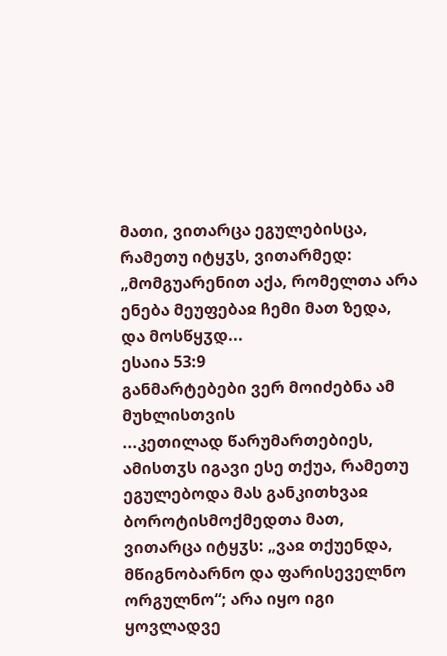მათი, ვითარცა ეგულებისცა, რამეთუ იტყჳს, ვითარმედ: „მომგუარენით აქა, რომელთა არა ენება მეუფებაჲ ჩემი მათ ზედა, და მოსწყჳდ...
ესაია 53:9
განმარტებები ვერ მოიძებნა ამ მუხლისთვის
...კეთილად წარუმართებიეს, ამისთჳს იგავი ესე თქუა, რამეთუ ეგულებოდა მას განკითხვაჲ ბოროტისმოქმედთა მათ, ვითარცა იტყჳს: „ვაჲ თქუენდა, მწიგნობარნო და ფარისეველნო ორგულნო“; არა იყო იგი ყოვლადვე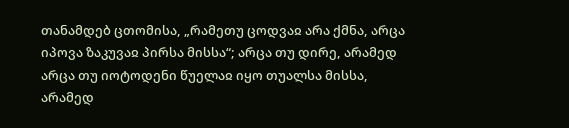თანამდებ ცთომისა, „რამეთუ ცოდვაჲ არა ქმნა, არცა იპოვა ზაკუვაჲ პირსა მისსა“; არცა თუ დირე, არამედ არცა თუ იოტოდენი წუელაჲ იყო თუალსა მისსა, არამედ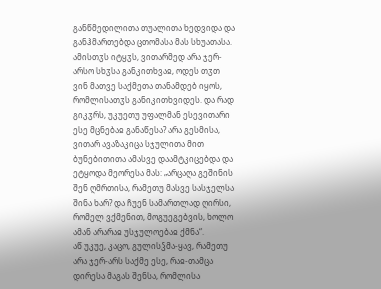განწმედილითა თუალითა ხედვიდა და განჰმართებდა ცთომასა მას სხუათასა.
ამისთჳს იტყჳს, ვითარმედ არა ჯერ-არსო სხჳსა განკითხვაჲ, ოდეს თჳთ ვინ მათვე საქმეთა თანამდებ იყოს, რომლისათჳს განიკითხვიდეს. და რად გიკჳრს, უკუეთუ უფალმან ესევითარი ესე მცნებაჲ განაწესა? არა გესმისა, ვითარ ავაზაკიცა სჯულითა მით ბუნებითითა ამასვე დაამტკიცებდა და ეტყოდა მეორესა მას: „არცაღა გეშინის შენ ღმრთისა, რამეთუ მასვე სასჯელსა შინა ხარ? და ჩუენ სამართლად ღირსი, რომელ ვქმენით, მოგუეგებვის, ხოლო ამან არარაჲ უსჯულოებაჲ ქმნა“.
აწ უკუე, კაცო, გულისჴმა-ყავ, რამეთუ არა ჯერ-არს საქმე ესე, რაჲ-თამცა დირესა მაგას შენსა, რომლისა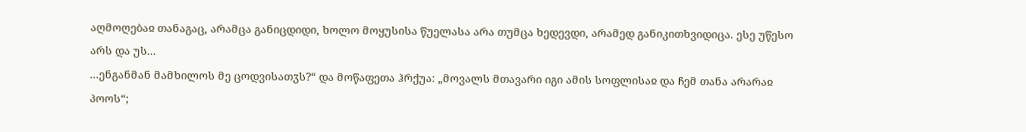აღმოღებაჲ თანაგაც, არამცა განიცდიდი, ხოლო მოყუსისა წუელასა არა თუმცა ხედევდი, არამედ განიკითხვიდიცა. ესე უწესო არს და უს...
...ენგანმან მამხილოს მე ცოდვისათჳს?“ და მოწაფეთა ჰრქუა: „მოვალს მთავარი იგი ამის სოფლისაჲ და ჩემ თანა არარაჲ პოოს“;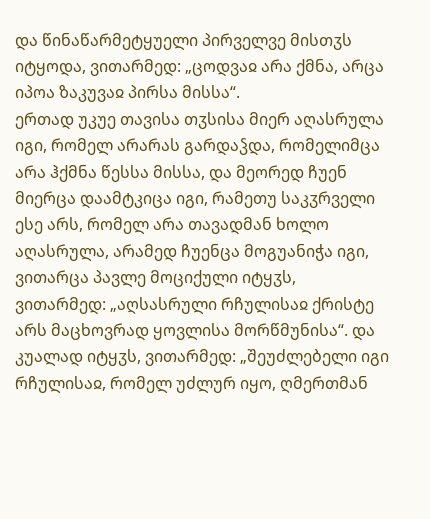და წინაწარმეტყუელი პირველვე მისთჳს იტყოდა, ვითარმედ: „ცოდვაჲ არა ქმნა, არცა იპოა ზაკუვაჲ პირსა მისსა“.
ერთად უკუე თავისა თჳსისა მიერ აღასრულა იგი, რომელ არარას გარდაჴდა, რომელიმცა არა ჰქმნა წესსა მისსა, და მეორედ ჩუენ მიერცა დაამტკიცა იგი, რამეთუ საკჳრველი ესე არს, რომელ არა თავადმან ხოლო აღასრულა, არამედ ჩუენცა მოგუანიჭა იგი, ვითარცა პავლე მოციქული იტყჳს, ვითარმედ: „აღსასრული რჩულისაჲ ქრისტე არს მაცხოვრად ყოვლისა მორწმუნისა“. და კუალად იტყჳს, ვითარმედ: „შეუძლებელი იგი რჩულისაჲ, რომელ უძლურ იყო, ღმერთმან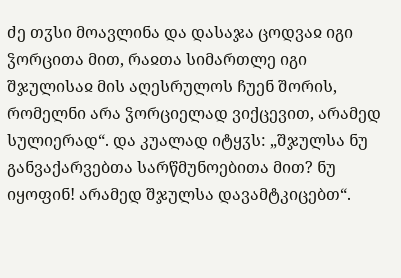ძე თჳსი მოავლინა და დასაჯა ცოდვაჲ იგი ჴორცითა მით, რაჲთა სიმართლე იგი შჯულისაჲ მის აღესრულოს ჩუენ შორის, რომელნი არა ჴორციელად ვიქცევით, არამედ სულიერად“. და კუალად იტყჳს: „შჯულსა ნუ განვაქარვებთა სარწმუნოებითა მით? ნუ იყოფინ! არამედ შჯულსა დავამტკიცებთ“.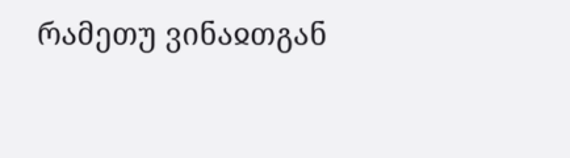რამეთუ ვინაჲთგან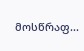მოსწრაფ...